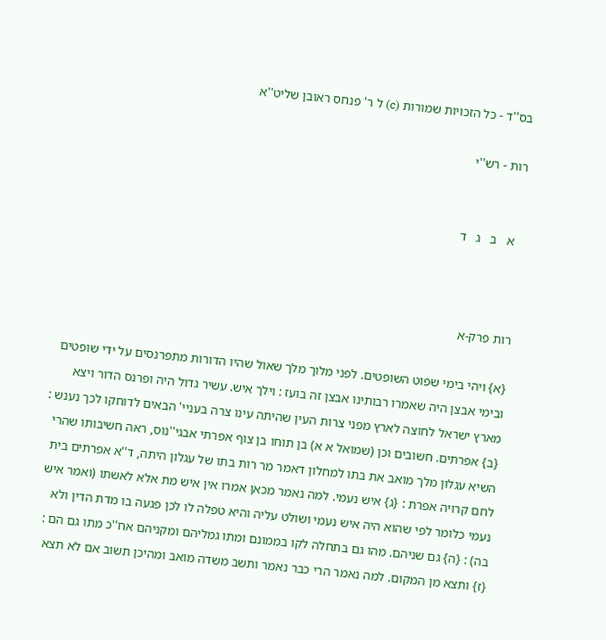בס''ד - כל הזכויות שמורות (c) ל ר' פנחס ראובן שליט''א

רות - רש''י


  א   ב   ג   ד



רות פרק-א

{א} ויהי בימי שפוט השופטים. לפני מלוך מלך שאול שהיו הדורות מתפרנסים על ידי שופטים ובימי אבצן היה שאמרו רבותינו אבצן זה בועז : וילך איש. עשיר גדול היה ופרנס הדור ויצא מארץ ישראל לחוצה לארץ מפני צרות העין שהיתה עינו צרה בעניי' הבאים לדוחקו לכך נענש : {ב} אפרתים. חשובים וכן (שמואל א א) בן תוחו בן צוף אפרתי אבגי''נוס, ראה חשיבותו שהרי השיא עגלון מלך מואב את בתו למחלון דאמר מר רות בתו של עגלון היתה, ד''א אפרתים בית לחם קרויה אפרת : {ג} איש נעמי. למה נאמר מכאן אמרו אין איש מת אלא לאשתו (ואמר איש נעמי כלומר לפי שהוא היה איש נעמי ושולט עליה והיא טפלה לו לכן פגעה בו מדת הדין ולא בה) : {ה} גם שניהם. מהו גם בתחלה לקו בממונם ומתו גמליהם ומקניהם אח''כ מתו גם הם : {ז} ותצא מן המקום. למה נאמר הרי כבר נאמר ותשב משדה מואב ומהיכן תשוב אם לא תצא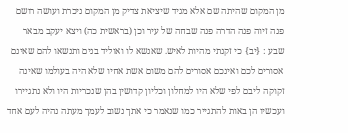מן המקום שהיתה שם אלא מגיד שיציאת צדיק מן המקום ניכרת ועושה רושם פנה זיוה פנה הדרה פנה שבחה של עיר וכן (בראשית כה) ויצא יעקב מבאר שבע : {יב} כי זקנתי מהיות לאיש. שאנשא לו ואוליד בנים ותנשאו להם שאינם אסורים לכם ואינכם אסורים להם משום אשת אחיו שלא היה בעולמו שאינה זקוקה ליבם לפי שלא היו למחלון וכליון קדושין בהן שנכריות היו ולא נתגיירו ועכשיו הן באות להתגייר כמו שנאמר כי אתך נשוב לעמך מעתה נהיה לעם אחד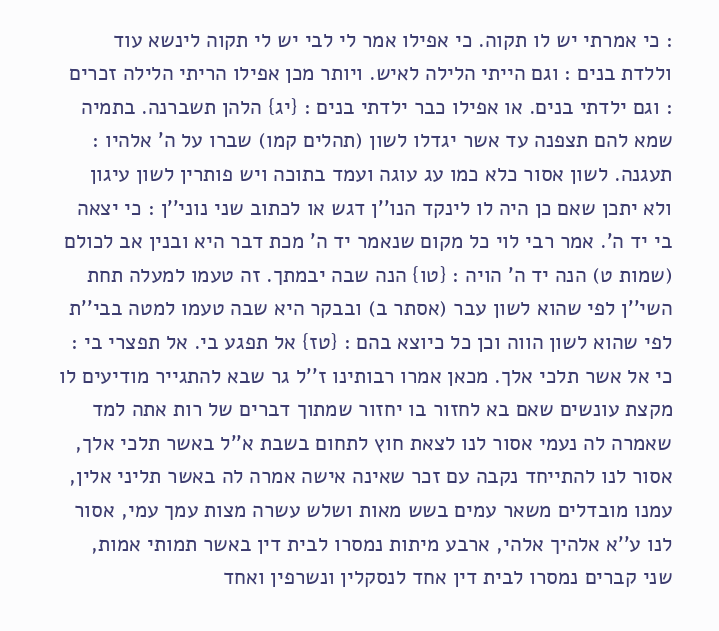: כי אמרתי יש לו תקוה. כי אפילו אמר לי לבי יש לי תקוה לינשא עוד וללדת בנים : וגם הייתי הלילה לאיש. ויותר מכן אפילו הריתי הלילה זכרים : וגם ילדתי בנים. או אפילו כבר ילדתי בנים : {יג} הלהן תשברנה. בתמיה שמא להם תצפנה עד אשר יגדלו לשון (תהלים קמו) שברו על ה' אלהיו : תעגנה. לשון אסור כלא כמו עג עוגה ועמד בתוכה ויש פותרין לשון עיגון ולא יתכן שאם כן היה לו לינקד הנו''ן דגש או לכתוב שני נוני''ן : כי יצאה בי יד ה'. אמר רבי לוי כל מקום שנאמר יד ה' מכת דבר היא ובנין אב לכולם (שמות ט) הנה יד ה' הויה : {טו} הנה שבה יבמתך. זה טעמו למעלה תחת השי''ן לפי שהוא לשון עבר (אסתר ב) ובבקר היא שבה טעמו למטה בבי''ת לפי שהוא לשון הווה וכן כל כיוצא בהם : {טז} אל תפגע בי. אל תפצרי בי : כי אל אשר תלכי אלך. מכאן אמרו רבותינו ז''ל גר שבא להתגייר מודיעים לו מקצת עונשים שאם בא לחזור בו יחזור שמתוך דברים של רות אתה למד שאמרה לה נעמי אסור לנו לצאת חוץ לתחום בשבת א''ל באשר תלכי אלך, אסור לנו להתייחד נקבה עם זכר שאינה אישה אמרה לה באשר תליני אלין, עמנו מובדלים משאר עמים בשש מאות ושלש עשרה מצות עמך עמי, אסור לנו ע''א אלהיך אלהי, ארבע מיתות נמסרו לבית דין באשר תמותי אמות, שני קברים נמסרו לבית דין אחד לנסקלין ונשרפין ואחד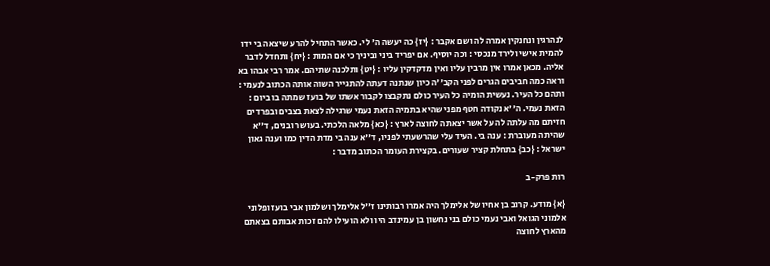לנהרגין ונחנקין אמרה לה ושם אקבר : {יז} כה יעשה ה' לי. כאשר התחיל להרע שיצאה בי ידו להמית אישי ולירד מנכסי : וכה יוסיף. אם יפריד ביני וביניך כי אם המות : {יח} ותחדל לדבר אליה. מכאן אמרו אין מרבין עליו ואין מדקדקין עליו : {יט} ותלכנה שתיהם. אמר רבי אבהו בא וראה כמה חביבים הגרים לפני הקב''ה כיון שנתנה דעתה להתגייר השוה אותה הכתוב לנעמי : ותהם כל העיר. נעשית הומיה כל העיר כולם נתקבצו לקבור אשתו של בועז שמתה בו ביום : הזאת נעמי. ה''א נקודה חטף מפני שהיא בתמיה הזאת נעמי שרגילה לצאת בצבים ובפרדים חזיתם מה עלתה לה על אשר יצאתה לחוצה לארץ : {כא} מלאה הלכתי. בעושר ובנים, ד''א שהיתה מעוברת : ענה בי. העיד עלי שהרשעתי לפניו, ד''א ענה בי מדת הדין כמו וענה גאון ישראל : {כב} בתחלת קציר שעורים. בקצירת העומר הכתוב מדבר :

רות פרק-ב

{א} מודע. קרוב בן אחיו של אלימלך היה אמרו רבותינו ז''ל אלימלך ושלמון אבי בועז ופלוני אלמוני הגואל ואבי נעמי כולם בני נחשון בן עמינדב היו ולא הועילו להם זכות אבותם בצאתם מהארץ לחוצה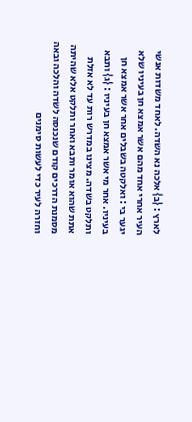לארץ : {ב} אלכה נא השדה. לאחד משדות אנשי העיר אחרי אחד מהם אשר אמצא חן בעיניו שלא יגער בי : ואלקטה בשבלים אחר אשר אמצא חן בעיניו. אחר מי אשר אמצא חן בעיניו : {ג} ותבא ותלקט בשדה. מצינו במדרש רות עד לא אזלת אתת שהוא אומר ותבא ואחר ותלקט אלא שהיתה מסמנת הדרכים קודם שנכנסה לשדה והלכה ובאה וחזרה לעיר כדי לעשות סימנים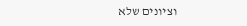וציונים שלא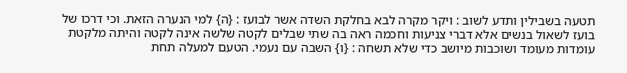תטעה בשבילין ותדע לשוב : ויקר מקרה לבא בחלקת השדה אשר לבועז : {ה} למי הנערה הזאת. וכי דרכו של בועז לשאול בנשים אלא דברי צניעות וחכמה ראה בה שתי שבלים לקטה שלשה אינה לקטה והיתה מלקטת עומדות מעומד ושוכבות מיושב כדי שלא תשחה : {ו} השבה עם נעמי. הטעם למעלה תחת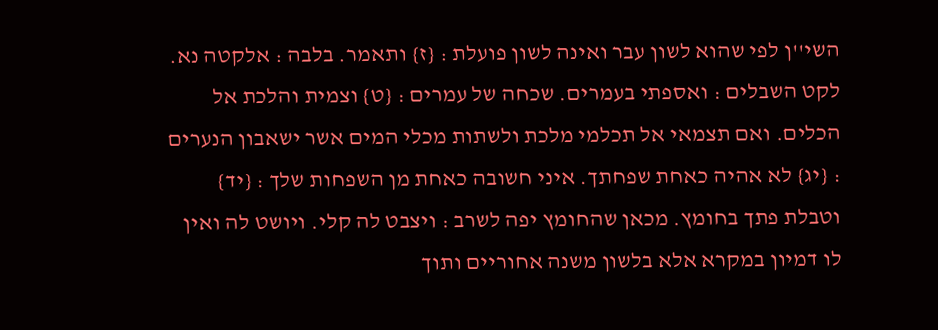השי''ן לפי שהוא לשון עבר ואינה לשון פועלת : {ז} ותאמר. בלבה : אלקטה נא. לקט השבלים : ואספתי בעמרים. שכחה של עמרים : {ט} וצמית והלכת אל הכלים. ואם תצמאי אל תכלמי מלכת ולשתות מכלי המים אשר ישאבון הנערים : {יג} לא אהיה כאחת שפחתך. איני חשובה כאחת מן השפחות שלך : {יד} וטבלת פתך בחומץ. מכאן שהחומץ יפה לשרב : ויצבט לה קלי. ויושט לה ואין לו דמיון במקרא אלא בלשון משנה אחוריים ותוך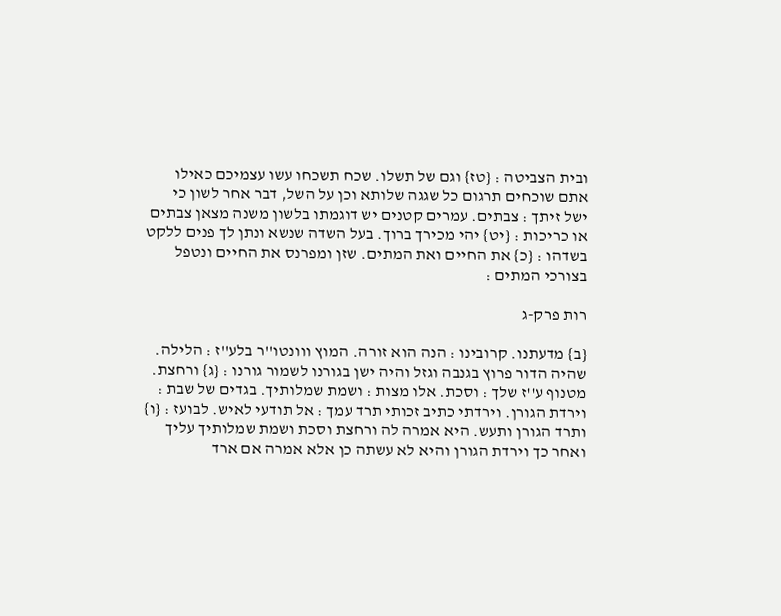ובית הצביטה : {טז} וגם של תשלו. שכח תשכחו עשו עצמיכם כאילו אתם שוכחים תרגום כל שגגה שלותא וכן על השל, דבר אחר לשון כי ישל זיתך : צבתים. עמרים קטנים יש דוגמתו בלשון משנה מצאן צבתים או כריכות : {יט} יהי מכירך ברוך. בעל השדה שנשא ונתן לך פנים ללקט בשדהו : {כ} את החיים ואת המתים. שזן ומפרנס את החיים ונטפל בצורכי המתים :

רות פרק-ג

{ב} מדעתנו. קרובינו : הנה הוא זורה. המוץ ווונטו''ר בלע''ז : הלילה. שהיה הדור פרוץ בגנבה וגזל והיה ישן בגורנו לשמור גורנו : {ג} ורחצת. מטנוף ע''ז שלך : וסכת. אלו מצות : ושמת שמלותיך. בגדים של שבת : וירדת הגורן. וירדתי כתיב זכותי תרד עמך : אל תודעי לאיש. לבועז : {ו} ותרד הגורן ותעש. היא אמרה לה ורחצת וסכת ושמת שמלותיך עליך ואחר כך וירדת הגורן והיא לא עשתה כן אלא אמרה אם ארד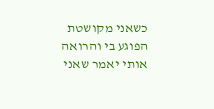כשאני מקושטת הפוגע בי והרואה אותי יאמר שאני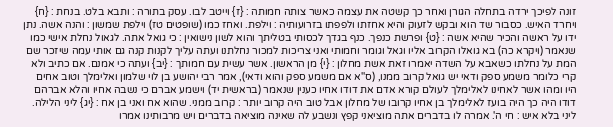זונה לפיכך ירדה בתחלה הגורן ואחר כך קשטה את עצמה כאשר צותה חמותה : {ז} וייטב לבו. עסק בתורה : ותבא בלט. בנחת : {ח} ויחרד האיש. כסבור שד הוא ובקש לזעוק והיא אחזתו ולפפתו בזרועותיה : וילפת. ואחז כמו (שופטים טז) וילפת שמשון : והנה אשה. נתן ידו על ראשה והכיר שהיא אשה : {ט} ופרשת כנפך. כנף בגדך לכסותי בטליתך והוא לשון נישואין : כי גואל אתה. לגאול נחלת אישי כמו שנאמר (ויקרא כה) בא גואלו הקרוב אליו וגאל וגומר וחמותי ואני צריכות למכור נחלתנו ועתה עליך לקנות קנה גם אותי עמה שיזכר שם המת על נחלתו כשאבא על השדה יאמרו זאת אשת מחלון : {י} מן הראשון. אשר עשית עם חמותך : {יב} ועתה כי אמנם. אם כתיב ולא קרי כלומר משמע ספק ודאי יש גואל קרוב ממנו, (ס''א אם משמע ספק והוא ודאי), אמר רבי יהושע בן לוי שלמון ואלימלך וטוב אחים היו ומהו אשר לאחינו לאלימלך לעולם קורא אדם את דודו אחיו כענין שנאמר (בראשית יד) וישמע אברם כי נשבה אחיו והלא אברהם דודו היה כך היה בועז לאלימלך בן אחיו קרובו של מחלון אבל טוב היה קרוב יותר : קרוב ממני. שהוא אח ואני בן אח : {יג} ליני הלילה. ליני בלא איש : חי ה'. אמרה לו בדברים אתה מוציאני קפץ ונשבע לה שאינה מוציאה בדברים ויש מרבותינו אמרו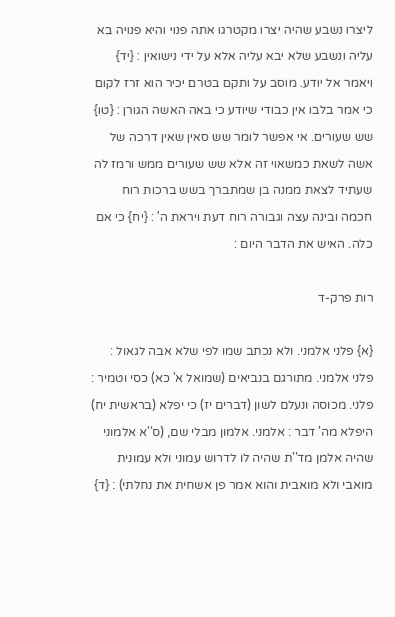ליצרו נשבע שהיה יצרו מקטרגו אתה פנוי והיא פנויה בא עליה ונשבע שלא יבא עליה אלא על ידי נישואין : {יד} ויאמר אל יודע. מוסב על ותקם בטרם יכיר הוא זרז לקום כי אמר בלבו אין כבודי שיודע כי באה האשה הגורן : {טו} שש שעורים. אי אפשר לומר שש סאין שאין דרכה של אשה לשאת כמשאוי זה אלא שש שעורים ממש ורמז לה שעתיד לצאת ממנה בן שמתברך בשש ברכות רוח חכמה ובינה עצה וגבורה רוח דעת ויראת ה' : {יח} כי אם כלה. האיש את הדבר היום :

רות פרק-ד

{א} פלני אלמני. ולא נכתב שמו לפי שלא אבה לגאול : פלני אלמני. מתורגם בנביאים (שמואל א' כא) כסי וטמיר : פלני. מכוסה ונעלם לשון (דברים יז) כי יפלא (בראשית יח) היפלא מה' דבר : אלמני. אלמון מבלי שם, (ס''א אלמוני שהיה אלמן מד''ת שהיה לו לדרוש עמוני ולא עמונית מואבי ולא מואבית והוא אמר פן אשחית את נחלתי) : {ד}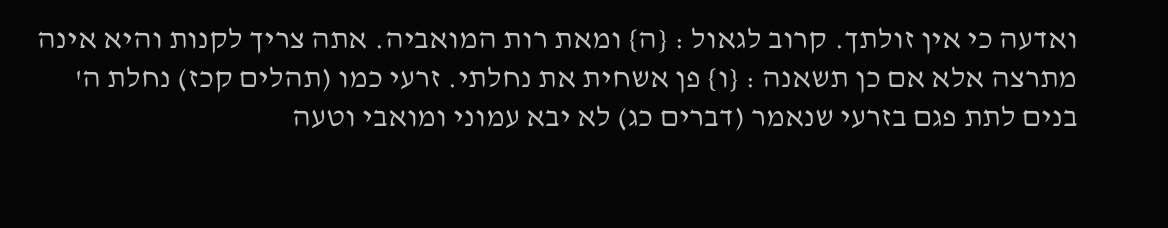ואדעה כי אין זולתך. קרוב לגאול : {ה} ומאת רות המואביה. אתה צריך לקנות והיא אינה מתרצה אלא אם כן תשאנה : {ו} פן אשחית את נחלתי. זרעי כמו (תהלים קכז) נחלת ה' בנים לתת פגם בזרעי שנאמר (דברים כג) לא יבא עמוני ומואבי וטעה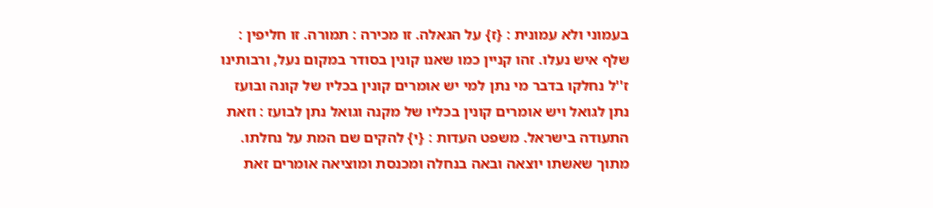בעמוני ולא עמונית : {ז} על הגאלה. זו מכירה : תמורה. זו חליפין : שלף איש נעלו. זהו קניין כמו שאנו קונין בסודר במקום נעל, ורבותינו ז''ל נחלקו בדבר מי נתן למי יש אומרים קונין בכליו של קונה ובועז נתן לגואל ויש אומרים קונין בכליו של מקנה וגואל נתן לבועז : וזאת התעודה בישראל. משפט העדות : {י} להקים שם המת על נחלתו. מתוך שאשתו יוצאה ובאה בנחלה ומכנסת ומוציאה אומרים זאת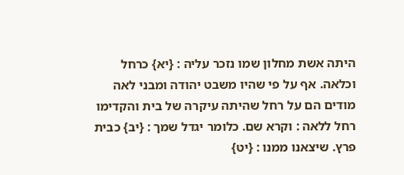היתה אשת מחלון שמו נזכר עליה : {יא} כרחל וכלאה. אף על פי שהיו משבט יהודה ומבני לאה מודים הם על רחל שהיתה עיקרה של בית והקדימו רחל ללאה : וקרא שם. כלומר יגדל שמך : {יב} כבית פרץ. שיצאנו ממנו : {יט}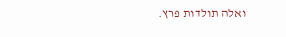ואלה תולדות פרץ.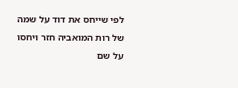לפי שייחס את דוד על שמה של רות המואביה חזר ויחסו על שם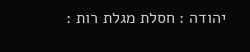יהודה : חסלת מגלת רות :